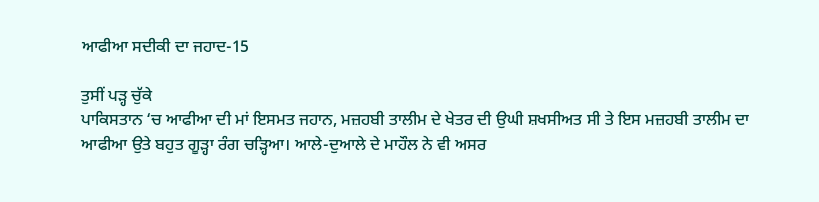ਆਫੀਆ ਸਦੀਕੀ ਦਾ ਜਹਾਦ-15

ਤੁਸੀਂ ਪੜ੍ਹ ਚੁੱਕੇ
ਪਾਕਿਸਤਾਨ ‘ਚ ਆਫੀਆ ਦੀ ਮਾਂ ਇਸਮਤ ਜਹਾਨ, ਮਜ਼ਹਬੀ ਤਾਲੀਮ ਦੇ ਖੇਤਰ ਦੀ ਉਘੀ ਸ਼ਖਸੀਅਤ ਸੀ ਤੇ ਇਸ ਮਜ਼ਹਬੀ ਤਾਲੀਮ ਦਾ ਆਫੀਆ ਉਤੇ ਬਹੁਤ ਗੂੜ੍ਹਾ ਰੰਗ ਚੜ੍ਹਿਆ। ਆਲੇ-ਦੁਆਲੇ ਦੇ ਮਾਹੌਲ ਨੇ ਵੀ ਅਸਰ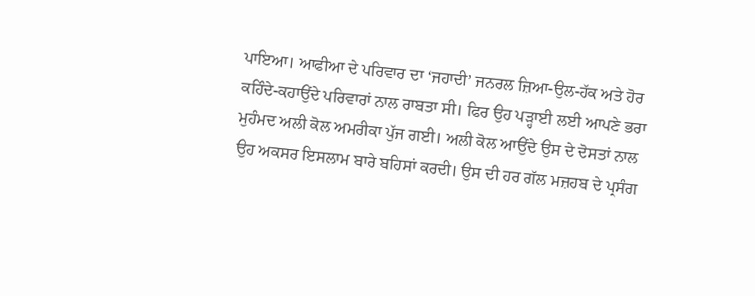ਪਾਇਆ। ਆਫੀਆ ਦੇ ਪਰਿਵਾਰ ਦਾ ‘ਜਹਾਦੀ’ ਜਨਰਲ ਜ਼ਿਆ-ਉਲ-ਹੱਕ ਅਤੇ ਹੋਰ ਕਹਿੰਦੇ-ਕਹਾਉਂਦੇ ਪਰਿਵਾਰਾਂ ਨਾਲ ਰਾਬਤਾ ਸੀ। ਫਿਰ ਉਹ ਪੜ੍ਹਾਈ ਲਈ ਆਪਣੇ ਭਰਾ ਮੁਹੰਮਦ ਅਲੀ ਕੋਲ ਅਮਰੀਕਾ ਪੁੱਜ ਗਈ। ਅਲੀ ਕੋਲ ਆਉਂਦੇ ਉਸ ਦੇ ਦੋਸਤਾਂ ਨਾਲ ਉਹ ਅਕਸਰ ਇਸਲਾਮ ਬਾਰੇ ਬਹਿਸਾਂ ਕਰਦੀ। ਉਸ ਦੀ ਹਰ ਗੱਲ ਮਜ਼ਹਬ ਦੇ ਪ੍ਰਸੰਗ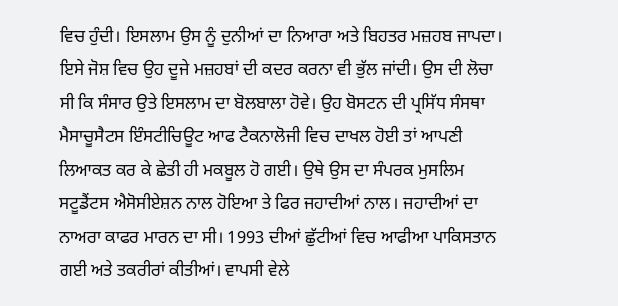ਵਿਚ ਹੁੰਦੀ। ਇਸਲਾਮ ਉਸ ਨੂੰ ਦੁਨੀਆਂ ਦਾ ਨਿਆਰਾ ਅਤੇ ਬਿਹਤਰ ਮਜ਼ਹਬ ਜਾਪਦਾ। ਇਸੇ ਜੋਸ਼ ਵਿਚ ਉਹ ਦੂਜੇ ਮਜ਼ਹਬਾਂ ਦੀ ਕਦਰ ਕਰਨਾ ਵੀ ਭੁੱਲ ਜਾਂਦੀ। ਉਸ ਦੀ ਲੋਚਾ ਸੀ ਕਿ ਸੰਸਾਰ ਉਤੇ ਇਸਲਾਮ ਦਾ ਬੋਲਬਾਲਾ ਹੋਵੇ। ਉਹ ਬੋਸਟਨ ਦੀ ਪ੍ਰਸਿੱਧ ਸੰਸਥਾ ਮੈਸਾਚੂਸੈਟਸ ਇੰਸਟੀਚਿਊਟ ਆਫ ਟੈਕਨਾਲੋਜੀ ਵਿਚ ਦਾਖਲ ਹੋਈ ਤਾਂ ਆਪਣੀ ਲਿਆਕਤ ਕਰ ਕੇ ਛੇਤੀ ਹੀ ਮਕਬੂਲ ਹੋ ਗਈ। ਉਥੇ ਉਸ ਦਾ ਸੰਪਰਕ ਮੁਸਲਿਮ ਸਟੂਡੈਂਟਸ ਐਸੋਸੀਏਸ਼ਨ ਨਾਲ ਹੋਇਆ ਤੇ ਫਿਰ ਜਹਾਦੀਆਂ ਨਾਲ। ਜਹਾਦੀਆਂ ਦਾ ਨਾਅਰਾ ਕਾਫਰ ਮਾਰਨ ਦਾ ਸੀ। 1993 ਦੀਆਂ ਛੁੱਟੀਆਂ ਵਿਚ ਆਫੀਆ ਪਾਕਿਸਤਾਨ ਗਈ ਅਤੇ ਤਕਰੀਰਾਂ ਕੀਤੀਆਂ। ਵਾਪਸੀ ਵੇਲੇ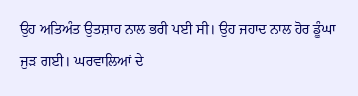ਉਹ ਅਤਿਅੰਤ ਉਤਸ਼ਾਹ ਨਾਲ ਭਰੀ ਪਈ ਸੀ। ਉਹ ਜਹਾਦ ਨਾਲ ਹੋਰ ਡੂੰਘਾ ਜੁੜ ਗਈ। ਘਰਵਾਲਿਆਂ ਦੇ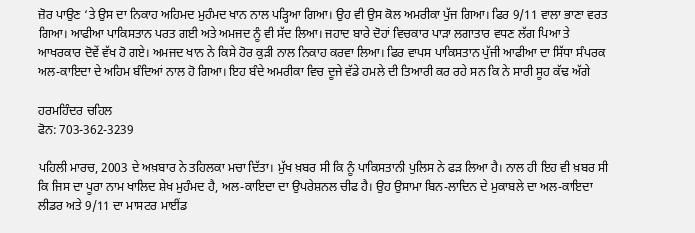ਜ਼ੋਰ ਪਾਉਣ ‘ਤੇ ਉਸ ਦਾ ਨਿਕਾਹ ਅਹਿਮਦ ਮੁਹੰਮਦ ਖਾਨ ਨਾਲ ਪੜ੍ਹਿਆ ਗਿਆ। ਉਹ ਵੀ ਉਸ ਕੋਲ ਅਮਰੀਕਾ ਪੁੱਜ ਗਿਆ। ਫਿਰ 9/11 ਵਾਲਾ ਭਾਣਾ ਵਰਤ ਗਿਆ। ਆਫੀਆ ਪਾਕਿਸਤਾਨ ਪਰਤ ਗਈ ਅਤੇ ਅਮਜਦ ਨੂੰ ਵੀ ਸੱਦ ਲਿਆ। ਜਹਾਦ ਬਾਰੇ ਦੋਹਾਂ ਵਿਚਕਾਰ ਪਾੜਾ ਲਗਾਤਾਰ ਵਧਣ ਲੱਗ ਪਿਆ ਤੇ ਆਖਰਕਾਰ ਦੋਵੇਂ ਵੱਖ ਹੋ ਗਏ। ਅਮਜਦ ਖਾਨ ਨੇ ਕਿਸੇ ਹੋਰ ਕੁੜੀ ਨਾਲ ਨਿਕਾਹ ਕਰਵਾ ਲਿਆ। ਫਿਰ ਵਾਪਸ ਪਾਕਿਸਤਾਨ ਪੁੱਜੀ ਆਫੀਆ ਦਾ ਸਿੱਧਾ ਸੰਪਰਕ ਅਲ-ਕਾਇਦਾ ਦੇ ਅਹਿਮ ਬੰਦਿਆਂ ਨਾਲ ਹੋ ਗਿਆ। ਇਹ ਬੰਦੇ ਅਮਰੀਕਾ ਵਿਚ ਦੂਜੇ ਵੱਡੇ ਹਮਲੇ ਦੀ ਤਿਆਰੀ ਕਰ ਰਹੇ ਸਨ ਕਿ ਨੇ ਸਾਰੀ ਸੂਹ ਕੱਢ ਅੱਗੇ

ਹਰਮਹਿੰਦਰ ਚਹਿਲ
ਫੋਨ: 703-362-3239

ਪਹਿਲੀ ਮਾਰਚ, 2003 ਦੇ ਅਖ਼ਬਾਰ ਨੇ ਤਹਿਲਕਾ ਮਚਾ ਦਿੱਤਾ। ਮੁੱਖ ਖ਼ਬਰ ਸੀ ਕਿ ਨੂੰ ਪਾਕਿਸਤਾਨੀ ਪੁਲਿਸ ਨੇ ਫੜ ਲਿਆ ਹੈ। ਨਾਲ ਹੀ ਇਹ ਵੀ ਖ਼ਬਰ ਸੀ ਕਿ ਜਿਸ ਦਾ ਪੂਰਾ ਨਾਮ ਖਾਲਿਦ ਸ਼ੇਖ ਮੁਹੰਮਦ ਹੈ, ਅਲ-ਕਾਇਦਾ ਦਾ ਉਪਰੇਸ਼ਨਲ ਚੀਫ ਹੈ। ਉਹ ਉਸਾਮਾ ਬਿਨ-ਲਾਦਿਨ ਦੇ ਮੁਕਾਬਲੇ ਦਾ ਅਲ-ਕਾਇਦਾ ਲੀਡਰ ਅਤੇ 9/11 ਦਾ ਮਾਸਟਰ ਮਾਈਂਡ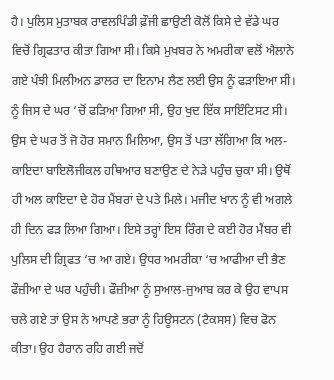ਹੈ। ਪੁਲਿਸ ਮੁਤਾਬਕ ਰਾਵਲਪਿੰਡੀ ਫ਼ੌਜੀ ਛਾਉਣੀ ਕੋਲੋਂ ਕਿਸੇ ਦੇ ਵੱਡੇ ਘਰ ਵਿਚੋਂ ਗ੍ਰਿਫਤਾਰ ਕੀਤਾ ਗਿਆ ਸੀ। ਕਿਸੇ ਮੁਖਬਰ ਨੇ ਅਮਰੀਕਾ ਵਲੋਂ ਐਲਾਨੇ ਗਏ ਪੰਝੀ ਮਿਲੀਅਨ ਡਾਲਰ ਦਾ ਇਨਾਮ ਲੈਣ ਲਈ ਉਸ ਨੂੰ ਫੜਾਇਆ ਸੀ। ਨੂੰ ਜਿਸ ਦੇ ਘਰ ‘ਚੋਂ ਫੜਿਆ ਗਿਆ ਸੀ, ਉਹ ਖੁਦ ਇੱਕ ਸਾਇੰਟਿਸਟ ਸੀ। ਉਸ ਦੇ ਘਰ ਤੋਂ ਜੋ ਹੋਰ ਸਮਾਨ ਮਿਲਿਆ, ਉਸ ਤੋਂ ਪਤਾ ਲੱਗਿਆ ਕਿ ਅਲ-ਕਾਇਦਾ ਬਾਇਲੋਜੀਕਲ ਹਥਿਆਰ ਬਣਾਉਣ ਦੇ ਨੇੜੇ ਪਹੁੰਚ ਚੁਕਾ ਸੀ। ਉਥੋਂ ਹੀ ਅਲ ਕਾਇਦਾ ਦੇ ਹੋਰ ਮੈਂਬਰਾਂ ਦੇ ਪਤੇ ਮਿਲੇ। ਮਜੀਦ ਖਾਨ ਨੂੰ ਵੀ ਅਗਲੇ ਹੀ ਦਿਨ ਫੜ ਲਿਆ ਗਿਆ। ਇਸੇ ਤਰ੍ਹਾਂ ਇਸ ਰਿੰਗ ਦੇ ਕਈ ਹੋਰ ਮੈਂਬਰ ਵੀ ਪੁਲਿਸ ਦੀ ਗ੍ਰਿਫਤ ‘ਚ ਆ ਗਏ। ਉਧਰ ਅਮਰੀਕਾ ‘ਚ ਆਫੀਆ ਦੀ ਭੈਣ ਫੌਜ਼ੀਆ ਦੇ ਘਰ ਪਹੁੰਚੀ। ਫੌਜ਼ੀਆ ਨੂੰ ਸੁਆਲ-ਜੁਆਬ ਕਰ ਕੇ ਉਹ ਵਾਪਸ ਚਲੇ ਗਏ ਤਾਂ ਉਸ ਨੇ ਆਪਣੇ ਭਰਾ ਨੂੰ ਹਿਊਸਟਨ (ਟੈਕਸਸ) ਵਿਚ ਫੋਨ ਕੀਤਾ। ਉਹ ਹੈਰਾਨ ਰਹਿ ਗਈ ਜਦੋਂ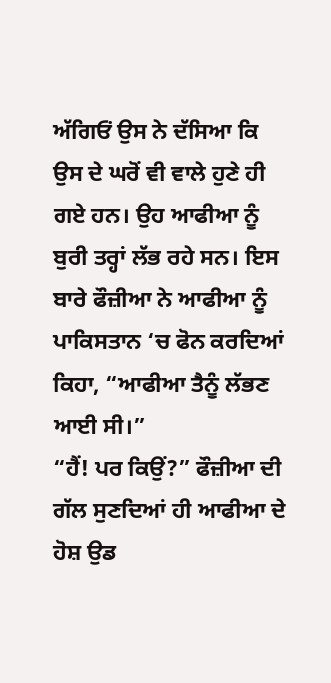ਅੱਗਿਓਂ ਉਸ ਨੇ ਦੱਸਿਆ ਕਿ ਉਸ ਦੇ ਘਰੋਂ ਵੀ ਵਾਲੇ ਹੁਣੇ ਹੀ ਗਏ ਹਨ। ਉਹ ਆਫੀਆ ਨੂੰ ਬੁਰੀ ਤਰ੍ਹਾਂ ਲੱਭ ਰਹੇ ਸਨ। ਇਸ ਬਾਰੇ ਫੌਜ਼ੀਆ ਨੇ ਆਫੀਆ ਨੂੰ ਪਾਕਿਸਤਾਨ ‘ਚ ਫੋਨ ਕਰਦਿਆਂ ਕਿਹਾ, “ਆਫੀਆ ਤੈਨੂੰ ਲੱਭਣ ਆਈ ਸੀ।”
“ਹੈਂ! ਪਰ ਕਿਉਂ?” ਫੌਜ਼ੀਆ ਦੀ ਗੱਲ ਸੁਣਦਿਆਂ ਹੀ ਆਫੀਆ ਦੇ ਹੋਸ਼ ਉਡ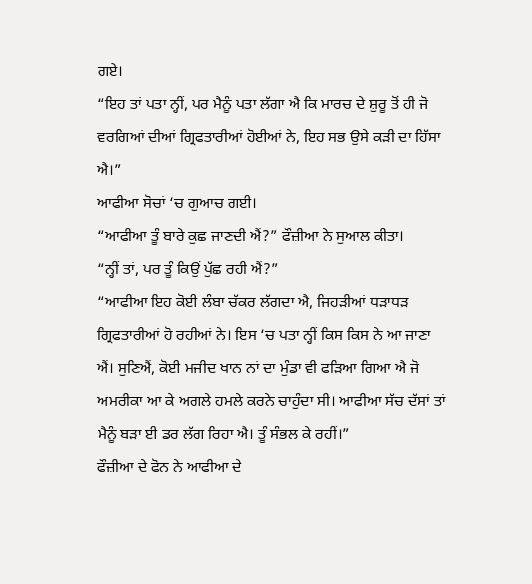ਗਏ।
“ਇਹ ਤਾਂ ਪਤਾ ਨ੍ਹੀਂ, ਪਰ ਮੈਨੂੰ ਪਤਾ ਲੱਗਾ ਐ ਕਿ ਮਾਰਚ ਦੇ ਸ਼ੁਰੂ ਤੋਂ ਹੀ ਜੋ ਵਰਗਿਆਂ ਦੀਆਂ ਗ੍ਰਿਫਤਾਰੀਆਂ ਹੋਈਆਂ ਨੇ, ਇਹ ਸਭ ਉਸੇ ਕੜੀ ਦਾ ਹਿੱਸਾ ਐ।”
ਆਫੀਆ ਸੋਚਾਂ ‘ਚ ਗੁਆਚ ਗਈ।
“ਆਫੀਆ ਤੂੰ ਬਾਰੇ ਕੁਛ ਜਾਣਦੀ ਐਂ?” ਫੌਜ਼ੀਆ ਨੇ ਸੁਆਲ ਕੀਤਾ।
“ਨ੍ਹੀਂ ਤਾਂ, ਪਰ ਤੂੰ ਕਿਉਂ ਪੁੱਛ ਰਹੀ ਐਂ?”
“ਆਫੀਆ ਇਹ ਕੋਈ ਲੰਬਾ ਚੱਕਰ ਲੱਗਦਾ ਐ, ਜਿਹੜੀਆਂ ਧੜਾਧੜ ਗ੍ਰਿਫਤਾਰੀਆਂ ਹੋ ਰਹੀਆਂ ਨੇ। ਇਸ ‘ਚ ਪਤਾ ਨ੍ਹੀਂ ਕਿਸ ਕਿਸ ਨੇ ਆ ਜਾਣਾ ਐਂ। ਸੁਣਿਐਂ, ਕੋਈ ਮਜੀਦ ਖਾਨ ਨਾਂ ਦਾ ਮੁੰਡਾ ਵੀ ਫੜਿਆ ਗਿਆ ਐ ਜੋ ਅਮਰੀਕਾ ਆ ਕੇ ਅਗਲੇ ਹਮਲੇ ਕਰਨੇ ਚਾਹੁੰਦਾ ਸੀ। ਆਫੀਆ ਸੱਚ ਦੱਸਾਂ ਤਾਂ ਮੈਨੂੰ ਬੜਾ ਈ ਡਰ ਲੱਗ ਰਿਹਾ ਐ। ਤੂੰ ਸੰਭਲ ਕੇ ਰਹੀਂ।”
ਫੌਜ਼ੀਆ ਦੇ ਫੋਨ ਨੇ ਆਫੀਆ ਦੇ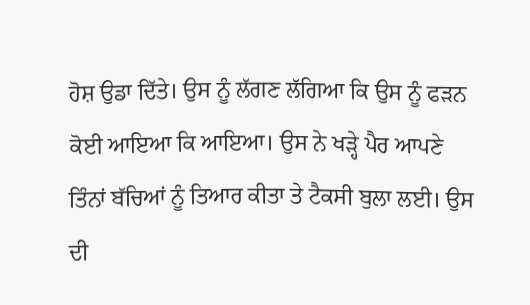ਹੋਸ਼ ਉਡਾ ਦਿੱਤੇ। ਉਸ ਨੂੰ ਲੱਗਣ ਲੱਗਿਆ ਕਿ ਉਸ ਨੂੰ ਫੜਨ ਕੋਈ ਆਇਆ ਕਿ ਆਇਆ। ਉਸ ਨੇ ਖੜ੍ਹੇ ਪੈਰ ਆਪਣੇ ਤਿੰਨਾਂ ਬੱਚਿਆਂ ਨੂੰ ਤਿਆਰ ਕੀਤਾ ਤੇ ਟੈਕਸੀ ਬੁਲਾ ਲਈ। ਉਸ ਦੀ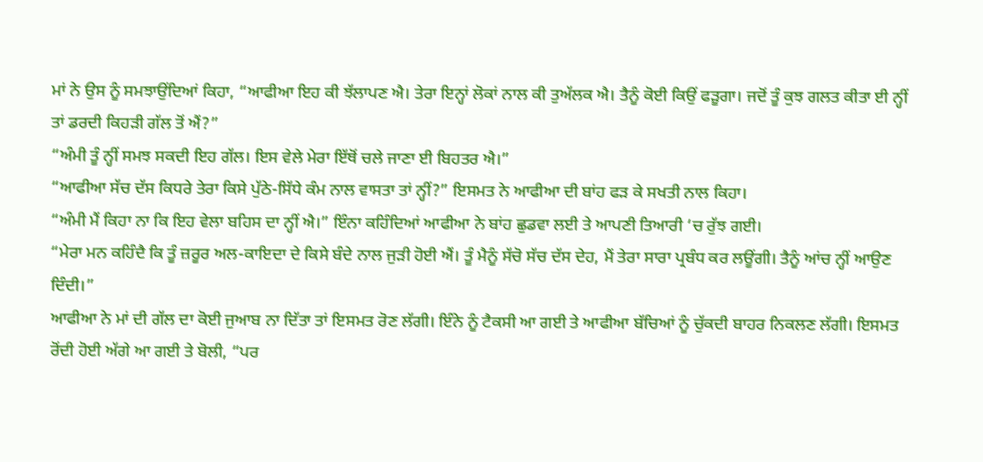ਮਾਂ ਨੇ ਉਸ ਨੂੰ ਸਮਝਾਉਂਦਿਆਂ ਕਿਹਾ, “ਆਫੀਆ ਇਹ ਕੀ ਝੱਲਾਪਣ ਐ। ਤੇਰਾ ਇਨ੍ਹਾਂ ਲੋਕਾਂ ਨਾਲ ਕੀ ਤੁਅੱਲਕ ਐ। ਤੈਨੂੰ ਕੋਈ ਕਿਉਂ ਫੜੂਗਾ। ਜਦੋਂ ਤੂੰ ਕੁਝ ਗਲਤ ਕੀਤਾ ਈ ਨ੍ਹੀਂ ਤਾਂ ਡਰਦੀ ਕਿਹੜੀ ਗੱਲ ਤੋਂ ਐਂ?”
“ਅੰਮੀ ਤੂੰ ਨ੍ਹੀਂ ਸਮਝ ਸਕਦੀ ਇਹ ਗੱਲ। ਇਸ ਵੇਲੇ ਮੇਰਾ ਇੱਥੋਂ ਚਲੇ ਜਾਣਾ ਈ ਬਿਹਤਰ ਐ।”
“ਆਫੀਆ ਸੱਚ ਦੱਸ ਕਿਧਰੇ ਤੇਰਾ ਕਿਸੇ ਪੁੱਠੇ-ਸਿੱਧੇ ਕੰਮ ਨਾਲ ਵਾਸਤਾ ਤਾਂ ਨ੍ਹੀਂ?” ਇਸਮਤ ਨੇ ਆਫੀਆ ਦੀ ਬਾਂਹ ਫੜ ਕੇ ਸਖਤੀ ਨਾਲ ਕਿਹਾ।
“ਅੰਮੀ ਮੈਂ ਕਿਹਾ ਨਾ ਕਿ ਇਹ ਵੇਲਾ ਬਹਿਸ ਦਾ ਨ੍ਹੀਂ ਐ।” ਇੰਨਾ ਕਹਿੰਦਿਆਂ ਆਫੀਆ ਨੇ ਬਾਂਹ ਛੁਡਵਾ ਲਈ ਤੇ ਆਪਣੀ ਤਿਆਰੀ ‘ਚ ਰੁੱਝ ਗਈ।
“ਮੇਰਾ ਮਨ ਕਹਿੰਦੈ ਕਿ ਤੂੰ ਜ਼ਰੂਰ ਅਲ-ਕਾਇਦਾ ਦੇ ਕਿਸੇ ਬੰਦੇ ਨਾਲ ਜੁੜੀ ਹੋਈ ਐਂ। ਤੂੰ ਮੈਨੂੰ ਸੱਚੋ ਸੱਚ ਦੱਸ ਦੇਹ, ਮੈਂ ਤੇਰਾ ਸਾਰਾ ਪ੍ਰਬੰਧ ਕਰ ਲਊਂਗੀ। ਤੈਨੂੰ ਆਂਚ ਨ੍ਹੀਂ ਆਉਣ ਦਿੰਦੀ।”
ਆਫੀਆ ਨੇ ਮਾਂ ਦੀ ਗੱਲ ਦਾ ਕੋਈ ਜੁਆਬ ਨਾ ਦਿੱਤਾ ਤਾਂ ਇਸਮਤ ਰੋਣ ਲੱਗੀ। ਇੰਨੇ ਨੂੰ ਟੈਕਸੀ ਆ ਗਈ ਤੇ ਆਫੀਆ ਬੱਚਿਆਂ ਨੂੰ ਚੁੱਕਦੀ ਬਾਹਰ ਨਿਕਲਣ ਲੱਗੀ। ਇਸਮਤ ਰੋਂਦੀ ਹੋਈ ਅੱਗੇ ਆ ਗਈ ਤੇ ਬੋਲੀ, “ਪਰ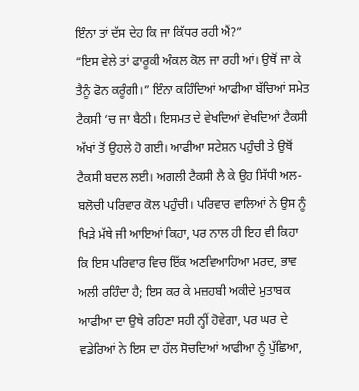ਇੰਨਾ ਤਾਂ ਦੱਸ ਦੇਹ ਕਿ ਜਾ ਕਿੱਧਰ ਰਹੀ ਐਂ?”
“ਇਸ ਵੇਲੇ ਤਾਂ ਫਾਰੂਕੀ ਅੰਕਲ ਕੋਲ ਜਾ ਰਹੀ ਆਂ। ਉਥੋਂ ਜਾ ਕੇ ਤੈਨੂੰ ਫੋਨ ਕਰੂੰਗੀ।” ਇੰਨਾ ਕਹਿੰਦਿਆਂ ਆਫੀਆ ਬੱਚਿਆਂ ਸਮੇਤ ਟੈਕਸੀ ‘ਚ ਜਾ ਬੈਠੀ। ਇਸਮਤ ਦੇ ਵੇਖਦਿਆਂ ਵੇਖਦਿਆਂ ਟੈਕਸੀ ਅੱਖਾਂ ਤੋਂ ਉਹਲੇ ਹੋ ਗਈ। ਆਫੀਆ ਸਟੇਸ਼ਨ ਪਹੁੰਚੀ ਤੇ ਉਥੋਂ ਟੈਕਸੀ ਬਦਲ ਲਈ। ਅਗਲੀ ਟੈਕਸੀ ਲੈ ਕੇ ਉਹ ਸਿੱਧੀ ਅਲ-ਬਲੋਚੀ ਪਰਿਵਾਰ ਕੋਲ ਪਹੁੰਚੀ। ਪਰਿਵਾਰ ਵਾਲਿਆਂ ਨੇ ਉਸ ਨੂੰ ਖਿੜੇ ਮੱਥੇ ਜੀ ਆਇਆਂ ਕਿਹਾ, ਪਰ ਨਾਲ ਹੀ ਇਹ ਵੀ ਕਿਹਾ ਕਿ ਇਸ ਪਰਿਵਾਰ ਵਿਚ ਇੱਕ ਅਣਵਿਆਹਿਆ ਮਰਦ, ਭਾਵ ਅਲੀ ਰਹਿੰਦਾ ਹੈ; ਇਸ ਕਰ ਕੇ ਮਜ਼ਹਬੀ ਅਕੀਦੇ ਮੁਤਾਬਕ ਆਫੀਆ ਦਾ ਉਥੇ ਰਹਿਣਾ ਸਹੀ ਨ੍ਹੀਂ ਹੋਵੇਗਾ, ਪਰ ਘਰ ਦੇ ਵਡੇਰਿਆਂ ਨੇ ਇਸ ਦਾ ਹੱਲ ਸੋਚਦਿਆਂ ਆਫੀਆ ਨੂੰ ਪੁੱਛਿਆ,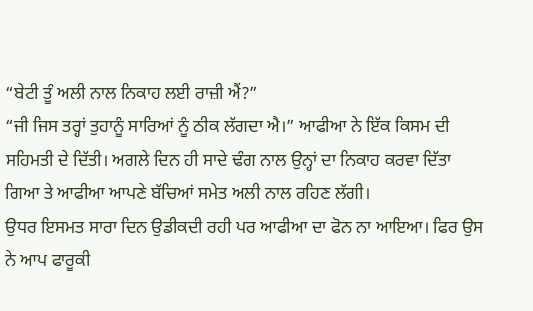“ਬੇਟੀ ਤੂੰ ਅਲੀ ਨਾਲ ਨਿਕਾਹ ਲਈ ਰਾਜ਼ੀ ਐਂ?”
“ਜੀ ਜਿਸ ਤਰ੍ਹਾਂ ਤੁਹਾਨੂੰ ਸਾਰਿਆਂ ਨੂੰ ਠੀਕ ਲੱਗਦਾ ਐ।” ਆਫੀਆ ਨੇ ਇੱਕ ਕਿਸਮ ਦੀ ਸਹਿਮਤੀ ਦੇ ਦਿੱਤੀ। ਅਗਲੇ ਦਿਨ ਹੀ ਸਾਦੇ ਢੰਗ ਨਾਲ ਉਨ੍ਹਾਂ ਦਾ ਨਿਕਾਹ ਕਰਵਾ ਦਿੱਤਾ ਗਿਆ ਤੇ ਆਫੀਆ ਆਪਣੇ ਬੱਚਿਆਂ ਸਮੇਤ ਅਲੀ ਨਾਲ ਰਹਿਣ ਲੱਗੀ।
ਉਧਰ ਇਸਮਤ ਸਾਰਾ ਦਿਨ ਉਡੀਕਦੀ ਰਹੀ ਪਰ ਆਫੀਆ ਦਾ ਫੋਨ ਨਾ ਆਇਆ। ਫਿਰ ਉਸ ਨੇ ਆਪ ਫਾਰੂਕੀ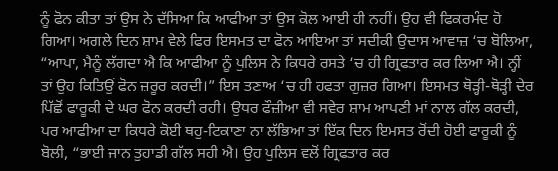ਨੂੰ ਫੋਨ ਕੀਤਾ ਤਾਂ ਉਸ ਨੇ ਦੱਸਿਆ ਕਿ ਆਫੀਆ ਤਾਂ ਉਸ ਕੋਲ ਆਈ ਹੀ ਨਹੀਂ। ਉਹ ਵੀ ਫਿਕਰਮੰਦ ਹੋ ਗਿਆ। ਅਗਲੇ ਦਿਨ ਸ਼ਾਮ ਵੇਲੇ ਫਿਰ ਇਸਮਤ ਦਾ ਫੋਨ ਆਇਆ ਤਾਂ ਸਦੀਕੀ ਉਦਾਸ ਆਵਾਜ਼ ‘ਚ ਬੋਲਿਆ, “ਆਪਾ, ਮੈਨੂੰ ਲੱਗਦਾ ਐ ਕਿ ਆਫੀਆ ਨੂੰ ਪੁਲਿਸ ਨੇ ਕਿਧਰੇ ਰਸਤੇ ‘ਚ ਹੀ ਗ੍ਰਿਫਤਾਰ ਕਰ ਲਿਆ ਐ। ਨ੍ਹੀਂ ਤਾਂ ਉਹ ਕਿਤਿਉਂ ਫੋਨ ਜ਼ਰੂਰ ਕਰਦੀ।” ਇਸ ਤਣਾਅ ‘ਚ ਹੀ ਹਫਤਾ ਗੁਜ਼ਰ ਗਿਆ। ਇਸਮਤ ਥੋੜ੍ਹੀ-ਥੋੜ੍ਹੀ ਦੇਰ ਪਿੱਛੋਂ ਫਾਰੂਕੀ ਦੇ ਘਰ ਫੋਨ ਕਰਦੀ ਰਹੀ। ਉਧਰ ਫੌਜ਼ੀਆ ਵੀ ਸਵੇਰ ਸ਼ਾਮ ਆਪਣੀ ਮਾਂ ਨਾਲ ਗੱਲ ਕਰਦੀ, ਪਰ ਆਫੀਆ ਦਾ ਕਿਧਰੇ ਕੋਈ ਥਹੁ-ਟਿਕਾਣਾ ਨਾ ਲੱਭਿਆ ਤਾਂ ਇੱਕ ਦਿਨ ਇਮਸਤ ਰੋਂਦੀ ਹੋਈ ਫਾਰੂਕੀ ਨੂੰ ਬੋਲੀ, “ਭਾਈ ਜਾਨ ਤੁਹਾਡੀ ਗੱਲ ਸਹੀ ਐ। ਉਹ ਪੁਲਿਸ ਵਲੋਂ ਗ੍ਰਿਫਤਾਰ ਕਰ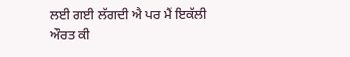ਲਈ ਗਈ ਲੱਗਦੀ ਐ ਪਰ ਮੈਂ ਇਕੱਲੀ ਔਰਤ ਕੀ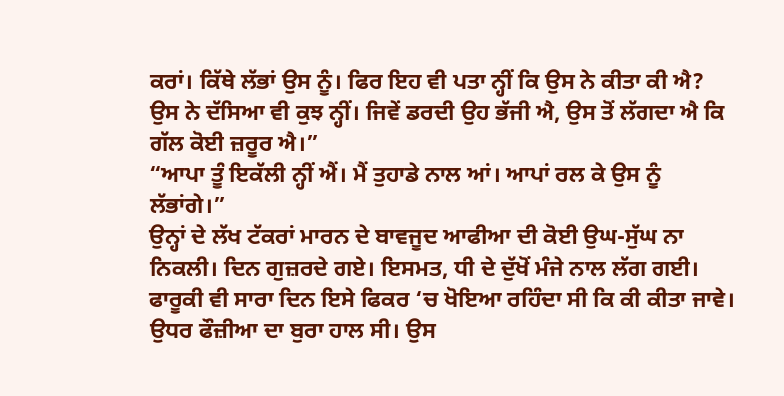ਕਰਾਂ। ਕਿੱਥੇ ਲੱਭਾਂ ਉਸ ਨੂੰ। ਫਿਰ ਇਹ ਵੀ ਪਤਾ ਨ੍ਹੀਂ ਕਿ ਉਸ ਨੇ ਕੀਤਾ ਕੀ ਐ? ਉਸ ਨੇ ਦੱਸਿਆ ਵੀ ਕੁਝ ਨ੍ਹੀਂ। ਜਿਵੇਂ ਡਰਦੀ ਉਹ ਭੱਜੀ ਐ, ਉਸ ਤੋਂ ਲੱਗਦਾ ਐ ਕਿ ਗੱਲ ਕੋਈ ਜ਼ਰੂਰ ਐ।”
“ਆਪਾ ਤੂੰ ਇਕੱਲੀ ਨ੍ਹੀਂ ਐਂ। ਮੈਂ ਤੁਹਾਡੇ ਨਾਲ ਆਂ। ਆਪਾਂ ਰਲ ਕੇ ਉਸ ਨੂੰ ਲੱਭਾਂਗੇ।”
ਉਨ੍ਹਾਂ ਦੇ ਲੱਖ ਟੱਕਰਾਂ ਮਾਰਨ ਦੇ ਬਾਵਜੂਦ ਆਫੀਆ ਦੀ ਕੋਈ ਉਘ-ਸੁੱਘ ਨਾ ਨਿਕਲੀ। ਦਿਨ ਗੁਜ਼ਰਦੇ ਗਏ। ਇਸਮਤ, ਧੀ ਦੇ ਦੁੱਖੋਂ ਮੰਜੇ ਨਾਲ ਲੱਗ ਗਈ। ਫਾਰੂਕੀ ਵੀ ਸਾਰਾ ਦਿਨ ਇਸੇ ਫਿਕਰ ‘ਚ ਖੋਇਆ ਰਹਿੰਦਾ ਸੀ ਕਿ ਕੀ ਕੀਤਾ ਜਾਵੇ। ਉਧਰ ਫੌਜ਼ੀਆ ਦਾ ਬੁਰਾ ਹਾਲ ਸੀ। ਉਸ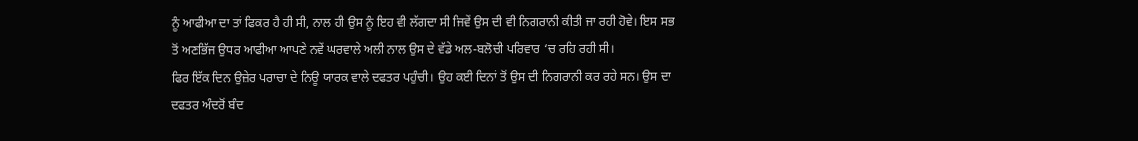ਨੂੰ ਆਫੀਆ ਦਾ ਤਾਂ ਫਿਕਰ ਹੈ ਹੀ ਸੀ, ਨਾਲ ਹੀ ਉਸ ਨੂੰ ਇਹ ਵੀ ਲੱਗਦਾ ਸੀ ਜਿਵੇਂ ਉਸ ਦੀ ਵੀ ਨਿਗਰਾਨੀ ਕੀਤੀ ਜਾ ਰਹੀ ਹੋਵੇ। ਇਸ ਸਭ ਤੋਂ ਅਣਭਿੱਜ ਉਧਰ ਆਫੀਆ ਆਪਣੇ ਨਵੇਂ ਘਰਵਾਲੇ ਅਲੀ ਨਾਲ ਉਸ ਦੇ ਵੱਡੇ ਅਲ-ਬਲੋਚੀ ਪਰਿਵਾਰ ‘ਚ ਰਹਿ ਰਹੀ ਸੀ।
ਫਿਰ ਇੱਕ ਦਿਨ ਉਜ਼ੇਰ ਪਰਾਚਾ ਦੇ ਨਿਊ ਯਾਰਕ ਵਾਲੇ ਦਫਤਰ ਪਹੁੰਚੀ। ਉਹ ਕਈ ਦਿਨਾਂ ਤੋਂ ਉਸ ਦੀ ਨਿਗਰਾਨੀ ਕਰ ਰਹੇ ਸਨ। ਉਸ ਦਾ ਦਫਤਰ ਅੰਦਰੋਂ ਬੰਦ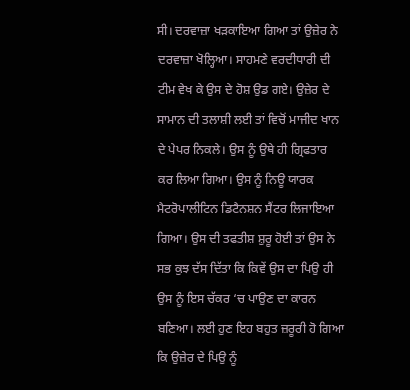ਸੀ। ਦਰਵਾਜ਼ਾ ਖੜਕਾਇਆ ਗਿਆ ਤਾਂ ਉਜ਼ੇਰ ਨੇ ਦਰਵਾਜ਼ਾ ਖੋਲ੍ਹਿਆ। ਸਾਹਮਣੇ ਵਰਦੀਧਾਰੀ ਦੀ ਟੀਮ ਵੇਖ ਕੇ ਉਸ ਦੇ ਹੋਸ਼ ਉਡ ਗਏ। ਉਜ਼ੇਰ ਦੇ ਸਾਮਾਨ ਦੀ ਤਲਾਸ਼ੀ ਲਈ ਤਾਂ ਵਿਚੋਂ ਮਾਜੀਦ ਖਾਨ ਦੇ ਪੇਪਰ ਨਿਕਲੇ। ਉਸ ਨੂੰ ਉਥੇ ਹੀ ਗ੍ਰਿਫਤਾਰ ਕਰ ਲਿਆ ਗਿਆ। ਉਸ ਨੂੰ ਨਿਊ ਯਾਰਕ ਮੈਟਰੋਪਾਲੀਟਿਨ ਡਿਟੈਨਸ਼ਨ ਸੈਂਟਰ ਲਿਜਾਇਆ ਗਿਆ। ਉਸ ਦੀ ਤਫਤੀਸ਼ ਸ਼ੁਰੂ ਹੋਈ ਤਾਂ ਉਸ ਨੇ ਸਭ ਕੁਝ ਦੱਸ ਦਿੱਤਾ ਕਿ ਕਿਵੇਂ ਉਸ ਦਾ ਪਿਉ ਹੀ ਉਸ ਨੂੰ ਇਸ ਚੱਕਰ ‘ਚ ਪਾਉਣ ਦਾ ਕਾਰਨ ਬਣਿਆ। ਲਈ ਹੁਣ ਇਹ ਬਹੁਤ ਜ਼ਰੂਰੀ ਹੋ ਗਿਆ ਕਿ ਉਜ਼ੇਰ ਦੇ ਪਿਉ ਨੂੰ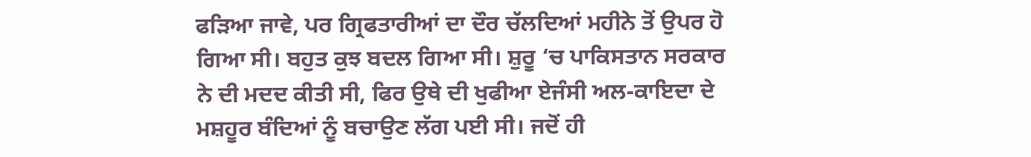ਫੜਿਆ ਜਾਵੇ, ਪਰ ਗ੍ਰਿਫਤਾਰੀਆਂ ਦਾ ਦੌਰ ਚੱਲਦਿਆਂ ਮਹੀਨੇ ਤੋਂ ਉਪਰ ਹੋ ਗਿਆ ਸੀ। ਬਹੁਤ ਕੁਝ ਬਦਲ ਗਿਆ ਸੀ। ਸ਼ੁਰੂ ‘ਚ ਪਾਕਿਸਤਾਨ ਸਰਕਾਰ ਨੇ ਦੀ ਮਦਦ ਕੀਤੀ ਸੀ, ਫਿਰ ਉਥੇ ਦੀ ਖੁਫੀਆ ਏਜੰਸੀ ਅਲ-ਕਾਇਦਾ ਦੇ ਮਸ਼ਹੂਰ ਬੰਦਿਆਂ ਨੂੰ ਬਚਾਉਣ ਲੱਗ ਪਈ ਸੀ। ਜਦੋਂ ਹੀ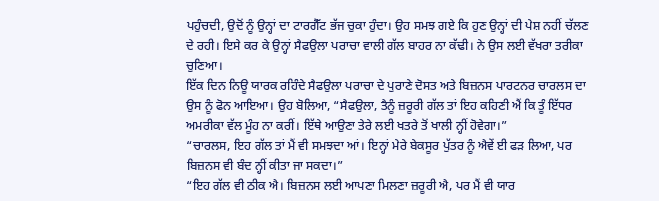ਪਹੁੰਚਦੀ, ਉਦੋਂ ਨੂੰ ਉਨ੍ਹਾਂ ਦਾ ਟਾਰਗੈੱਟ ਭੱਜ ਚੁਕਾ ਹੁੰਦਾ। ਉਹ ਸਮਝ ਗਏ ਕਿ ਹੁਣ ਉਨ੍ਹਾਂ ਦੀ ਪੇਸ਼ ਨਹੀਂ ਚੱਲਣ ਦੇ ਰਹੀ। ਇਸੇ ਕਰ ਕੇ ਉਨ੍ਹਾਂ ਸੈਫਉਲਾ ਪਰਾਚਾ ਵਾਲੀ ਗੱਲ ਬਾਹਰ ਨਾ ਕੱਢੀ। ਨੇ ਉਸ ਲਈ ਵੱਖਰਾ ਤਰੀਕਾ ਚੁਣਿਆ।
ਇੱਕ ਦਿਨ ਨਿਊ ਯਾਰਕ ਰਹਿੰਦੇ ਸੈਫਉਲਾ ਪਰਾਚਾ ਦੇ ਪੁਰਾਣੇ ਦੋਸਤ ਅਤੇ ਬਿਜ਼ਨਸ ਪਾਰਟਨਰ ਚਾਰਲਸ ਦਾ ਉਸ ਨੂੰ ਫੋਨ ਆਇਆ। ਉਹ ਬੋਲਿਆ, “ਸੈਫਉਲਾ, ਤੈਨੂੰ ਜ਼ਰੂਰੀ ਗੱਲ ਤਾਂ ਇਹ ਕਹਿਣੀ ਐਂ ਕਿ ਤੂੰ ਇੱਧਰ ਅਮਰੀਕਾ ਵੱਲ ਮੂੰਹ ਨਾ ਕਰੀਂ। ਇੱਥੇ ਆਉਣਾ ਤੇਰੇ ਲਈ ਖਤਰੇ ਤੋਂ ਖਾਲੀ ਨ੍ਹੀਂ ਹੋਵੇਗਾ।”
“ਚਾਰਲਸ, ਇਹ ਗੱਲ ਤਾਂ ਮੈਂ ਵੀ ਸਮਝਦਾ ਆਂ। ਇਨ੍ਹਾਂ ਮੇਰੇ ਬੇਕਸੂਰ ਪੁੱਤਰ ਨੂੰ ਐਵੇਂ ਈ ਫੜ ਲਿਆ, ਪਰ ਬਿਜ਼ਨਸ ਵੀ ਬੰਦ ਨ੍ਹੀਂ ਕੀਤਾ ਜਾ ਸਕਦਾ।”
“ਇਹ ਗੱਲ ਵੀ ਠੀਕ ਐ। ਬਿਜ਼ਨਸ ਲਈ ਆਪਣਾ ਮਿਲਣਾ ਜ਼ਰੂਰੀ ਐ, ਪਰ ਮੈਂ ਵੀ ਯਾਰ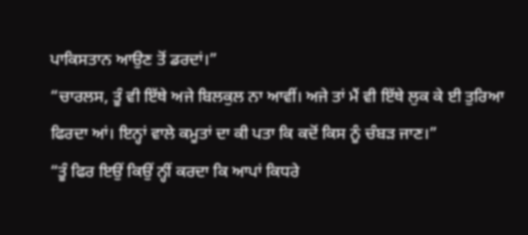ਪਾਕਿਸਤਾਨ ਆਉਣ ਤੋਂ ਡਰਦਾਂ।”
“ਚਾਰਲਸ, ਤੂੰ ਵੀ ਇੱਥੇ ਅਜੇ ਬਿਲਕੁਲ ਨਾ ਆਵੀਂ। ਅਜੇ ਤਾਂ ਮੈਂ ਵੀ ਇੱਥੇ ਲੁਕ ਕੇ ਈ ਤੁਰਿਆ ਫਿਰਦਾ ਆਂ। ਇਨ੍ਹਾਂ ਵਾਲੇ ਕਮੂਤਾਂ ਦਾ ਕੀ ਪਤਾ ਕਿ ਕਦੋਂ ਕਿਸ ਨੂੰ ਚੰਬੜ ਜਾਣ।”
“ਤੂੰ ਫਿਰ ਇਉਂ ਕਿਉਂ ਨ੍ਹੀਂ ਕਰਦਾ ਕਿ ਆਪਾਂ ਕਿਧਰੇ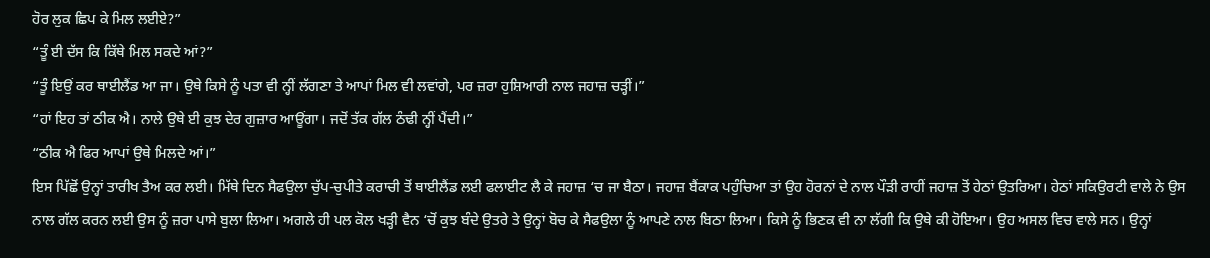ਹੋਰ ਲੁਕ ਛਿਪ ਕੇ ਮਿਲ ਲਈਏ?”
“ਤੂੰ ਈ ਦੱਸ ਕਿ ਕਿੱਥੇ ਮਿਲ ਸਕਦੇ ਆਂ?”
“ਤੂੰ ਇਉਂ ਕਰ ਥਾਈਲੈਂਡ ਆ ਜਾ। ਉਥੇ ਕਿਸੇ ਨੂੰ ਪਤਾ ਵੀ ਨ੍ਹੀਂ ਲੱਗਣਾ ਤੇ ਆਪਾਂ ਮਿਲ ਵੀ ਲਵਾਂਗੇ, ਪਰ ਜ਼ਰਾ ਹੁਸ਼ਿਆਰੀ ਨਾਲ ਜਹਾਜ਼ ਚੜ੍ਹੀਂ।”
“ਹਾਂ ਇਹ ਤਾਂ ਠੀਕ ਐ। ਨਾਲੇ ਉਥੇ ਈ ਕੁਝ ਦੇਰ ਗੁਜ਼ਾਰ ਆਊਂਗਾ। ਜਦੋਂ ਤੱਕ ਗੱਲ ਠੰਢੀ ਨ੍ਹੀਂ ਪੈਂਦੀ।”
“ਠੀਕ ਐ ਫਿਰ ਆਪਾਂ ਉਥੇ ਮਿਲਦੇ ਆਂ।”
ਇਸ ਪਿੱਛੋਂ ਉਨ੍ਹਾਂ ਤਾਰੀਖ ਤੈਅ ਕਰ ਲਈ। ਮਿੱਥੇ ਦਿਨ ਸੈਫਉਲਾ ਚੁੱਪ-ਚੁਪੀਤੇ ਕਰਾਚੀ ਤੋਂ ਥਾਈਲੈਂਡ ਲਈ ਫਲਾਈਟ ਲੈ ਕੇ ਜਹਾਜ਼ ‘ਚ ਜਾ ਬੈਠਾ। ਜਹਾਜ਼ ਬੈਂਕਾਕ ਪਹੁੰਚਿਆ ਤਾਂ ਉਹ ਹੋਰਨਾਂ ਦੇ ਨਾਲ ਪੌੜੀ ਰਾਹੀਂ ਜਹਾਜ਼ ਤੋਂ ਹੇਠਾਂ ਉਤਰਿਆ। ਹੇਠਾਂ ਸਕਿਉਰਟੀ ਵਾਲੇ ਨੇ ਉਸ ਨਾਲ ਗੱਲ ਕਰਨ ਲਈ ਉਸ ਨੂੰ ਜ਼ਰਾ ਪਾਸੇ ਬੁਲਾ ਲਿਆ। ਅਗਲੇ ਹੀ ਪਲ ਕੋਲ ਖੜ੍ਹੀ ਵੈਨ ‘ਚੋਂ ਕੁਝ ਬੰਦੇ ਉਤਰੇ ਤੇ ਉਨ੍ਹਾਂ ਬੋਚ ਕੇ ਸੈਫਉਲਾ ਨੂੰ ਆਪਣੇ ਨਾਲ ਬਿਠਾ ਲਿਆ। ਕਿਸੇ ਨੂੰ ਭਿਣਕ ਵੀ ਨਾ ਲੱਗੀ ਕਿ ਉਥੇ ਕੀ ਹੋਇਆ। ਉਹ ਅਸਲ ਵਿਚ ਵਾਲੇ ਸਨ। ਉਨ੍ਹਾਂ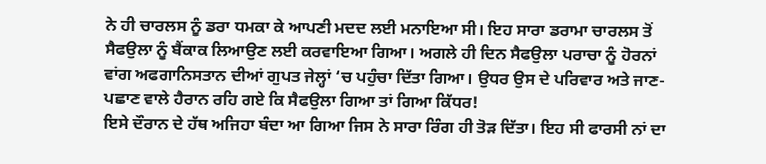ਨੇ ਹੀ ਚਾਰਲਸ ਨੂੰ ਡਰਾ ਧਮਕਾ ਕੇ ਆਪਣੀ ਮਦਦ ਲਈ ਮਨਾਇਆ ਸੀ। ਇਹ ਸਾਰਾ ਡਰਾਮਾ ਚਾਰਲਸ ਤੋਂ ਸੈਫਉਲਾ ਨੂੰ ਬੈਂਕਾਕ ਲਿਆਉਣ ਲਈ ਕਰਵਾਇਆ ਗਿਆ। ਅਗਲੇ ਹੀ ਦਿਨ ਸੈਫਉਲਾ ਪਰਾਚਾ ਨੂੰ ਹੋਰਨਾਂ ਵਾਂਗ ਅਫਗਾਨਿਸਤਾਨ ਦੀਆਂ ਗੁਪਤ ਜੇਲ੍ਹਾਂ ‘ਚ ਪਹੁੰਚਾ ਦਿੱਤਾ ਗਿਆ। ਉਧਰ ਉਸ ਦੇ ਪਰਿਵਾਰ ਅਤੇ ਜਾਣ-ਪਛਾਣ ਵਾਲੇ ਹੈਰਾਨ ਰਹਿ ਗਏ ਕਿ ਸੈਫਉਲਾ ਗਿਆ ਤਾਂ ਗਿਆ ਕਿੱਧਰ!
ਇਸੇ ਦੌਰਾਨ ਦੇ ਹੱਥ ਅਜਿਹਾ ਬੰਦਾ ਆ ਗਿਆ ਜਿਸ ਨੇ ਸਾਰਾ ਰਿੰਗ ਹੀ ਤੋੜ ਦਿੱਤਾ। ਇਹ ਸੀ ਫਾਰਸੀ ਨਾਂ ਦਾ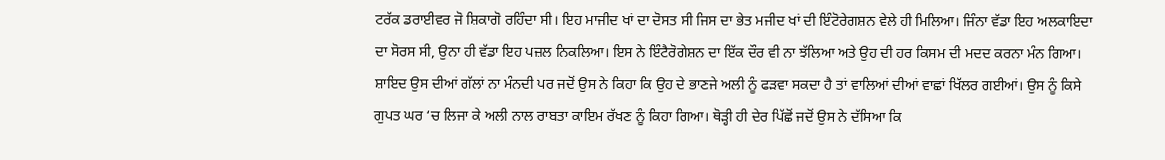ਟਰੱਕ ਡਰਾਈਵਰ ਜੋ ਸ਼ਿਕਾਗੋ ਰਹਿੰਦਾ ਸੀ। ਇਹ ਮਾਜੀਦ ਖਾਂ ਦਾ ਦੋਸਤ ਸੀ ਜਿਸ ਦਾ ਭੇਤ ਮਜੀਦ ਖਾਂ ਦੀ ਇੰਟੋਰੇਗਸ਼ਨ ਵੇਲੇ ਹੀ ਮਿਲਿਆ। ਜਿੰਨਾ ਵੱਡਾ ਇਹ ਅਲਕਾਇਦਾ ਦਾ ਸੋਰਸ ਸੀ, ਉਨਾ ਹੀ ਵੱਡਾ ਇਹ ਪਜ਼ਲ ਨਿਕਲਿਆ। ਇਸ ਨੇ ਇੰਟੈਰੋਗੇਸ਼ਨ ਦਾ ਇੱਕ ਦੌਰ ਵੀ ਨਾ ਝੱਲਿਆ ਅਤੇ ਉਹ ਦੀ ਹਰ ਕਿਸਮ ਦੀ ਮਦਦ ਕਰਨਾ ਮੰਨ ਗਿਆ। ਸ਼ਾਇਦ ਉਸ ਦੀਆਂ ਗੱਲਾਂ ਨਾ ਮੰਨਦੀ ਪਰ ਜਦੋਂ ਉਸ ਨੇ ਕਿਹਾ ਕਿ ਉਹ ਦੇ ਭਾਣਜੇ ਅਲੀ ਨੂੰ ਫੜਵਾ ਸਕਦਾ ਹੈ ਤਾਂ ਵਾਲਿਆਂ ਦੀਆਂ ਵਾਛਾਂ ਖਿੱਲਰ ਗਈਆਂ। ਉਸ ਨੂੰ ਕਿਸੇ ਗੁਪਤ ਘਰ ‘ਚ ਲਿਜਾ ਕੇ ਅਲੀ ਨਾਲ ਰਾਬਤਾ ਕਾਇਮ ਰੱਖਣ ਨੂੰ ਕਿਹਾ ਗਿਆ। ਥੋੜ੍ਹੀ ਹੀ ਦੇਰ ਪਿੱਛੋਂ ਜਦੋਂ ਉਸ ਨੇ ਦੱਸਿਆ ਕਿ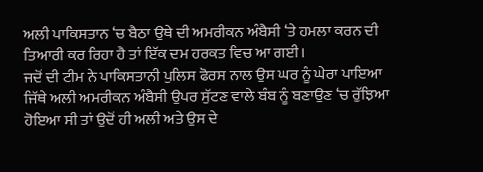ਅਲੀ ਪਾਕਿਸਤਾਨ ‘ਚ ਬੈਠਾ ਉਥੇ ਦੀ ਅਮਰੀਕਨ ਅੰਬੈਸੀ ‘ਤੇ ਹਮਲਾ ਕਰਨ ਦੀ ਤਿਆਰੀ ਕਰ ਰਿਹਾ ਹੈ ਤਾਂ ਇੱਕ ਦਮ ਹਰਕਤ ਵਿਚ ਆ ਗਈ।
ਜਦੋਂ ਦੀ ਟੀਮ ਨੇ ਪਾਕਿਸਤਾਨੀ ਪੁਲਿਸ ਫੋਰਸ ਨਾਲ ਉਸ ਘਰ ਨੂੰ ਘੇਰਾ ਪਾਇਆ ਜਿੱਥੇ ਅਲੀ ਅਮਰੀਕਨ ਅੰਬੈਸੀ ਉਪਰ ਸੁੱਟਣ ਵਾਲੇ ਬੰਬ ਨੂੰ ਬਣਾਉਣ ‘ਚ ਰੁੱਝਿਆ ਹੋਇਆ ਸੀ ਤਾਂ ਉਦੋਂ ਹੀ ਅਲੀ ਅਤੇ ਉਸ ਦੇ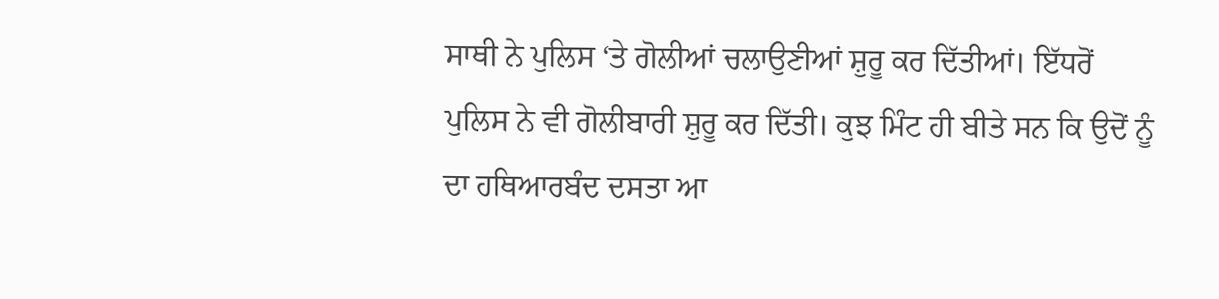ਸਾਥੀ ਨੇ ਪੁਲਿਸ ‘ਤੇ ਗੋਲੀਆਂ ਚਲਾਉਣੀਆਂ ਸ਼ੁਰੂ ਕਰ ਦਿੱਤੀਆਂ। ਇੱਧਰੋਂ ਪੁਲਿਸ ਨੇ ਵੀ ਗੋਲੀਬਾਰੀ ਸ਼ੁਰੂ ਕਰ ਦਿੱਤੀ। ਕੁਝ ਮਿੰਟ ਹੀ ਬੀਤੇ ਸਨ ਕਿ ਉਦੋਂ ਨੂੰ ਦਾ ਹਥਿਆਰਬੰਦ ਦਸਤਾ ਆ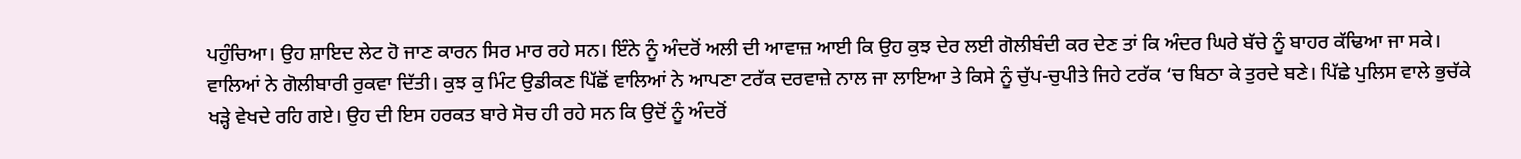ਪਹੁੰਚਿਆ। ਉਹ ਸ਼ਾਇਦ ਲੇਟ ਹੋ ਜਾਣ ਕਾਰਨ ਸਿਰ ਮਾਰ ਰਹੇ ਸਨ। ਇੰਨੇ ਨੂੰ ਅੰਦਰੋਂ ਅਲੀ ਦੀ ਆਵਾਜ਼ ਆਈ ਕਿ ਉਹ ਕੁਝ ਦੇਰ ਲਈ ਗੋਲੀਬੰਦੀ ਕਰ ਦੇਣ ਤਾਂ ਕਿ ਅੰਦਰ ਘਿਰੇ ਬੱਚੇ ਨੂੰ ਬਾਹਰ ਕੱਢਿਆ ਜਾ ਸਕੇ। ਵਾਲਿਆਂ ਨੇ ਗੋਲੀਬਾਰੀ ਰੁਕਵਾ ਦਿੱਤੀ। ਕੁਝ ਕੁ ਮਿੰਟ ਉਡੀਕਣ ਪਿੱਛੋਂ ਵਾਲਿਆਂ ਨੇ ਆਪਣਾ ਟਰੱਕ ਦਰਵਾਜ਼ੇ ਨਾਲ ਜਾ ਲਾਇਆ ਤੇ ਕਿਸੇ ਨੂੰ ਚੁੱਪ-ਚੁਪੀਤੇ ਜਿਹੇ ਟਰੱਕ ‘ਚ ਬਿਠਾ ਕੇ ਤੁਰਦੇ ਬਣੇ। ਪਿੱਛੇ ਪੁਲਿਸ ਵਾਲੇ ਭੁਚੱਕੇ ਖੜ੍ਹੇ ਵੇਖਦੇ ਰਹਿ ਗਏ। ਉਹ ਦੀ ਇਸ ਹਰਕਤ ਬਾਰੇ ਸੋਚ ਹੀ ਰਹੇ ਸਨ ਕਿ ਉਦੋਂ ਨੂੰ ਅੰਦਰੋਂ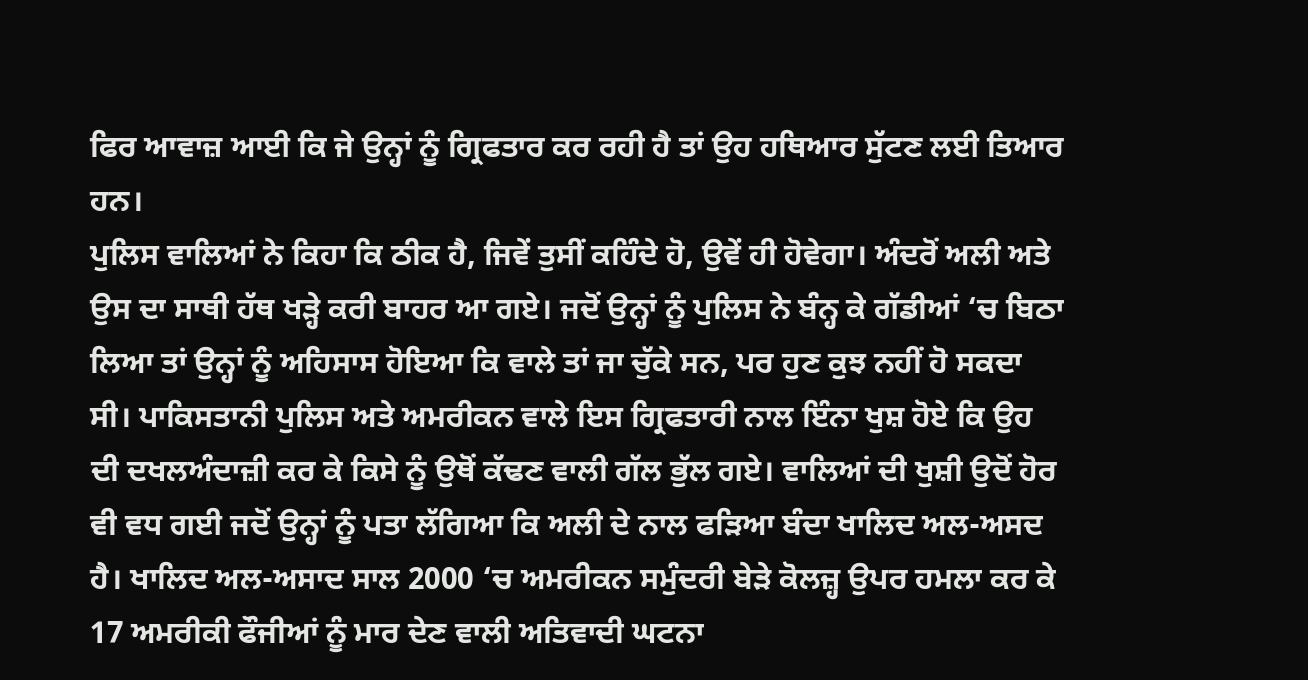ਫਿਰ ਆਵਾਜ਼ ਆਈ ਕਿ ਜੇ ਉਨ੍ਹਾਂ ਨੂੰ ਗ੍ਰਿਫਤਾਰ ਕਰ ਰਹੀ ਹੈ ਤਾਂ ਉਹ ਹਥਿਆਰ ਸੁੱਟਣ ਲਈ ਤਿਆਰ ਹਨ।
ਪੁਲਿਸ ਵਾਲਿਆਂ ਨੇ ਕਿਹਾ ਕਿ ਠੀਕ ਹੈ, ਜਿਵੇਂ ਤੁਸੀਂ ਕਹਿੰਦੇ ਹੋ, ਉਵੇਂ ਹੀ ਹੋਵੇਗਾ। ਅੰਦਰੋਂ ਅਲੀ ਅਤੇ ਉਸ ਦਾ ਸਾਥੀ ਹੱਥ ਖੜ੍ਹੇ ਕਰੀ ਬਾਹਰ ਆ ਗਏ। ਜਦੋਂ ਉਨ੍ਹਾਂ ਨੂੰ ਪੁਲਿਸ ਨੇ ਬੰਨ੍ਹ ਕੇ ਗੱਡੀਆਂ ‘ਚ ਬਿਠਾ ਲਿਆ ਤਾਂ ਉਨ੍ਹਾਂ ਨੂੰ ਅਹਿਸਾਸ ਹੋਇਆ ਕਿ ਵਾਲੇ ਤਾਂ ਜਾ ਚੁੱਕੇ ਸਨ, ਪਰ ਹੁਣ ਕੁਝ ਨਹੀਂ ਹੋ ਸਕਦਾ ਸੀ। ਪਾਕਿਸਤਾਨੀ ਪੁਲਿਸ ਅਤੇ ਅਮਰੀਕਨ ਵਾਲੇ ਇਸ ਗ੍ਰਿਫਤਾਰੀ ਨਾਲ ਇੰਨਾ ਖੁਸ਼ ਹੋਏ ਕਿ ਉਹ ਦੀ ਦਖਲਅੰਦਾਜ਼ੀ ਕਰ ਕੇ ਕਿਸੇ ਨੂੰ ਉਥੋਂ ਕੱਢਣ ਵਾਲੀ ਗੱਲ ਭੁੱਲ ਗਏ। ਵਾਲਿਆਂ ਦੀ ਖੁਸ਼ੀ ਉਦੋਂ ਹੋਰ ਵੀ ਵਧ ਗਈ ਜਦੋਂ ਉਨ੍ਹਾਂ ਨੂੰ ਪਤਾ ਲੱਗਿਆ ਕਿ ਅਲੀ ਦੇ ਨਾਲ ਫੜਿਆ ਬੰਦਾ ਖਾਲਿਦ ਅਲ-ਅਸਦ ਹੈ। ਖਾਲਿਦ ਅਲ-ਅਸਾਦ ਸਾਲ 2000 ‘ਚ ਅਮਰੀਕਨ ਸਮੁੰਦਰੀ ਬੇੜੇ ਕੋਲਜ਼੍ਹ ਉਪਰ ਹਮਲਾ ਕਰ ਕੇ 17 ਅਮਰੀਕੀ ਫੌਜੀਆਂ ਨੂੰ ਮਾਰ ਦੇਣ ਵਾਲੀ ਅਤਿਵਾਦੀ ਘਟਨਾ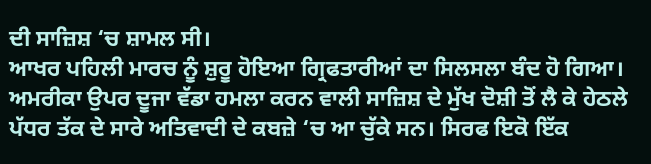ਦੀ ਸਾਜ਼ਿਸ਼ ‘ਚ ਸ਼ਾਮਲ ਸੀ।
ਆਖਰ ਪਹਿਲੀ ਮਾਰਚ ਨੂੰ ਸ਼ੁਰੂ ਹੋਇਆ ਗ੍ਰਿਫਤਾਰੀਆਂ ਦਾ ਸਿਲਸਲਾ ਬੰਦ ਹੋ ਗਿਆ। ਅਮਰੀਕਾ ਉਪਰ ਦੂਜਾ ਵੱਡਾ ਹਮਲਾ ਕਰਨ ਵਾਲੀ ਸਾਜ਼ਿਸ਼ ਦੇ ਮੁੱਖ ਦੋਸ਼ੀ ਤੋਂ ਲੈ ਕੇ ਹੇਠਲੇ ਪੱਧਰ ਤੱਕ ਦੇ ਸਾਰੇ ਅਤਿਵਾਦੀ ਦੇ ਕਬਜ਼ੇ ‘ਚ ਆ ਚੁੱਕੇ ਸਨ। ਸਿਰਫ ਇਕੋ ਇੱਕ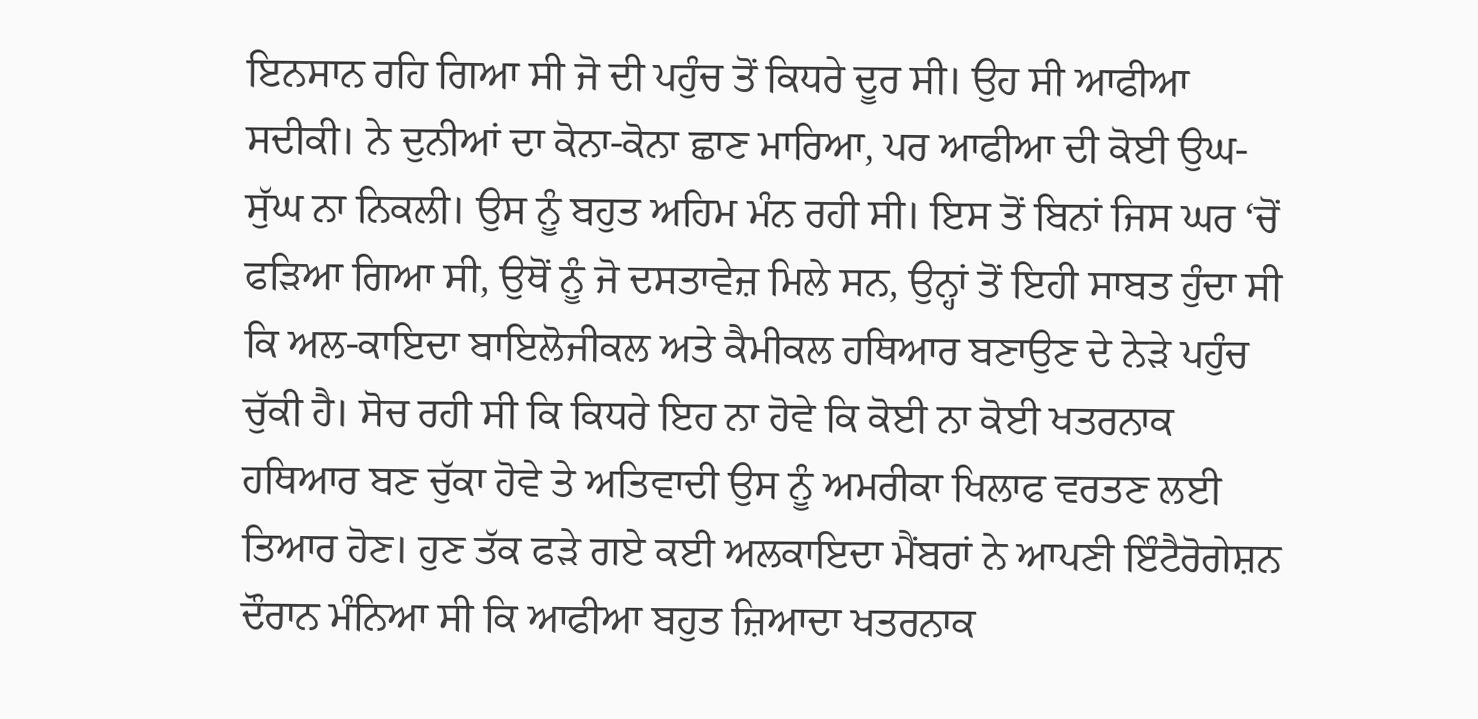ਇਨਸਾਨ ਰਹਿ ਗਿਆ ਸੀ ਜੋ ਦੀ ਪਹੁੰਚ ਤੋਂ ਕਿਧਰੇ ਦੂਰ ਸੀ। ਉਹ ਸੀ ਆਫੀਆ ਸਦੀਕੀ। ਨੇ ਦੁਨੀਆਂ ਦਾ ਕੋਨਾ-ਕੋਨਾ ਛਾਣ ਮਾਰਿਆ, ਪਰ ਆਫੀਆ ਦੀ ਕੋਈ ਉਘ-ਸੁੱਘ ਨਾ ਨਿਕਲੀ। ਉਸ ਨੂੰ ਬਹੁਤ ਅਹਿਮ ਮੰਨ ਰਹੀ ਸੀ। ਇਸ ਤੋਂ ਬਿਨਾਂ ਜਿਸ ਘਰ ‘ਚੋਂ ਫੜਿਆ ਗਿਆ ਸੀ, ਉਥੋਂ ਨੂੰ ਜੋ ਦਸਤਾਵੇਜ਼ ਮਿਲੇ ਸਨ, ਉਨ੍ਹਾਂ ਤੋਂ ਇਹੀ ਸਾਬਤ ਹੁੰਦਾ ਸੀ ਕਿ ਅਲ-ਕਾਇਦਾ ਬਾਇਲੋਜੀਕਲ ਅਤੇ ਕੈਮੀਕਲ ਹਥਿਆਰ ਬਣਾਉਣ ਦੇ ਨੇੜੇ ਪਹੁੰਚ ਚੁੱਕੀ ਹੈ। ਸੋਚ ਰਹੀ ਸੀ ਕਿ ਕਿਧਰੇ ਇਹ ਨਾ ਹੋਵੇ ਕਿ ਕੋਈ ਨਾ ਕੋਈ ਖਤਰਨਾਕ ਹਥਿਆਰ ਬਣ ਚੁੱਕਾ ਹੋਵੇ ਤੇ ਅਤਿਵਾਦੀ ਉਸ ਨੂੰ ਅਮਰੀਕਾ ਖਿਲਾਫ ਵਰਤਣ ਲਈ ਤਿਆਰ ਹੋਣ। ਹੁਣ ਤੱਕ ਫੜੇ ਗਏ ਕਈ ਅਲਕਾਇਦਾ ਮੈਂਬਰਾਂ ਨੇ ਆਪਣੀ ਇੰਟੈਰੋਗੇਸ਼ਨ ਦੌਰਾਨ ਮੰਨਿਆ ਸੀ ਕਿ ਆਫੀਆ ਬਹੁਤ ਜ਼ਿਆਦਾ ਖਤਰਨਾਕ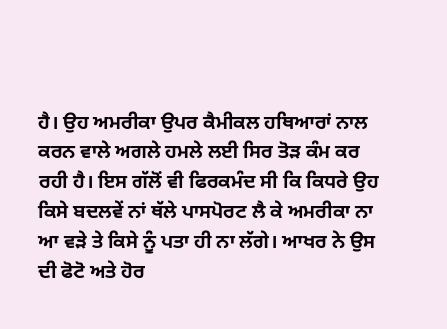ਹੈ। ਉਹ ਅਮਰੀਕਾ ਉਪਰ ਕੈਮੀਕਲ ਹਥਿਆਰਾਂ ਨਾਲ ਕਰਨ ਵਾਲੇ ਅਗਲੇ ਹਮਲੇ ਲਈ ਸਿਰ ਤੋੜ ਕੰਮ ਕਰ ਰਹੀ ਹੈ। ਇਸ ਗੱਲੋਂ ਵੀ ਫਿਰਕਮੰਦ ਸੀ ਕਿ ਕਿਧਰੇ ਉਹ ਕਿਸੇ ਬਦਲਵੇਂ ਨਾਂ ਥੱਲੇ ਪਾਸਪੋਰਟ ਲੈ ਕੇ ਅਮਰੀਕਾ ਨਾ ਆ ਵੜੇ ਤੇ ਕਿਸੇ ਨੂੰ ਪਤਾ ਹੀ ਨਾ ਲੱਗੇ। ਆਖਰ ਨੇ ਉਸ ਦੀ ਫੋਟੋ ਅਤੇ ਹੋਰ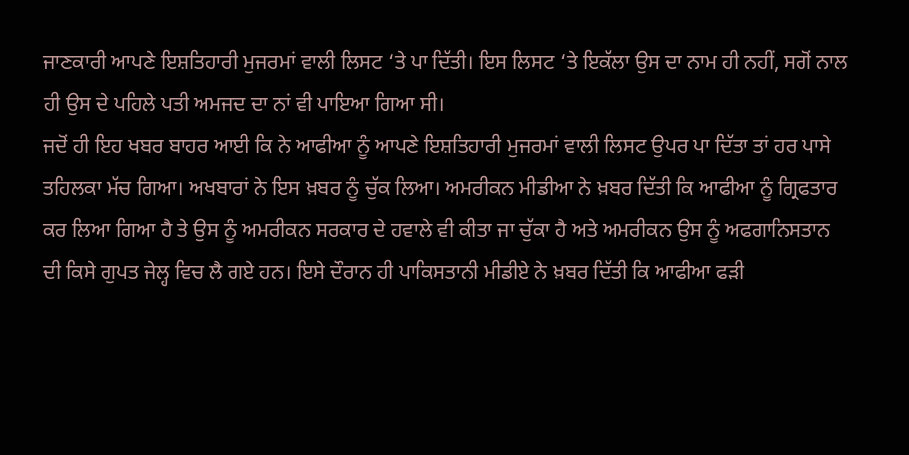ਜਾਣਕਾਰੀ ਆਪਣੇ ਇਸ਼ਤਿਹਾਰੀ ਮੁਜਰਮਾਂ ਵਾਲੀ ਲਿਸਟ ‘ਤੇ ਪਾ ਦਿੱਤੀ। ਇਸ ਲਿਸਟ ‘ਤੇ ਇਕੱਲਾ ਉਸ ਦਾ ਨਾਮ ਹੀ ਨਹੀਂ, ਸਗੋਂ ਨਾਲ ਹੀ ਉਸ ਦੇ ਪਹਿਲੇ ਪਤੀ ਅਮਜਦ ਦਾ ਨਾਂ ਵੀ ਪਾਇਆ ਗਿਆ ਸੀ।
ਜਦੋਂ ਹੀ ਇਹ ਖਬਰ ਬਾਹਰ ਆਈ ਕਿ ਨੇ ਆਫੀਆ ਨੂੰ ਆਪਣੇ ਇਸ਼ਤਿਹਾਰੀ ਮੁਜਰਮਾਂ ਵਾਲੀ ਲਿਸਟ ਉਪਰ ਪਾ ਦਿੱਤਾ ਤਾਂ ਹਰ ਪਾਸੇ ਤਹਿਲਕਾ ਮੱਚ ਗਿਆ। ਅਖਬਾਰਾਂ ਨੇ ਇਸ ਖ਼ਬਰ ਨੂੰ ਚੁੱਕ ਲਿਆ। ਅਮਰੀਕਨ ਮੀਡੀਆ ਨੇ ਖ਼ਬਰ ਦਿੱਤੀ ਕਿ ਆਫੀਆ ਨੂੰ ਗ੍ਰਿਫਤਾਰ ਕਰ ਲਿਆ ਗਿਆ ਹੈ ਤੇ ਉਸ ਨੂੰ ਅਮਰੀਕਨ ਸਰਕਾਰ ਦੇ ਹਵਾਲੇ ਵੀ ਕੀਤਾ ਜਾ ਚੁੱਕਾ ਹੈ ਅਤੇ ਅਮਰੀਕਨ ਉਸ ਨੂੰ ਅਫਗਾਨਿਸਤਾਨ ਦੀ ਕਿਸੇ ਗੁਪਤ ਜੇਲ੍ਹ ਵਿਚ ਲੈ ਗਏ ਹਨ। ਇਸੇ ਦੌਰਾਨ ਹੀ ਪਾਕਿਸਤਾਨੀ ਮੀਡੀਏ ਨੇ ਖ਼ਬਰ ਦਿੱਤੀ ਕਿ ਆਫੀਆ ਫੜੀ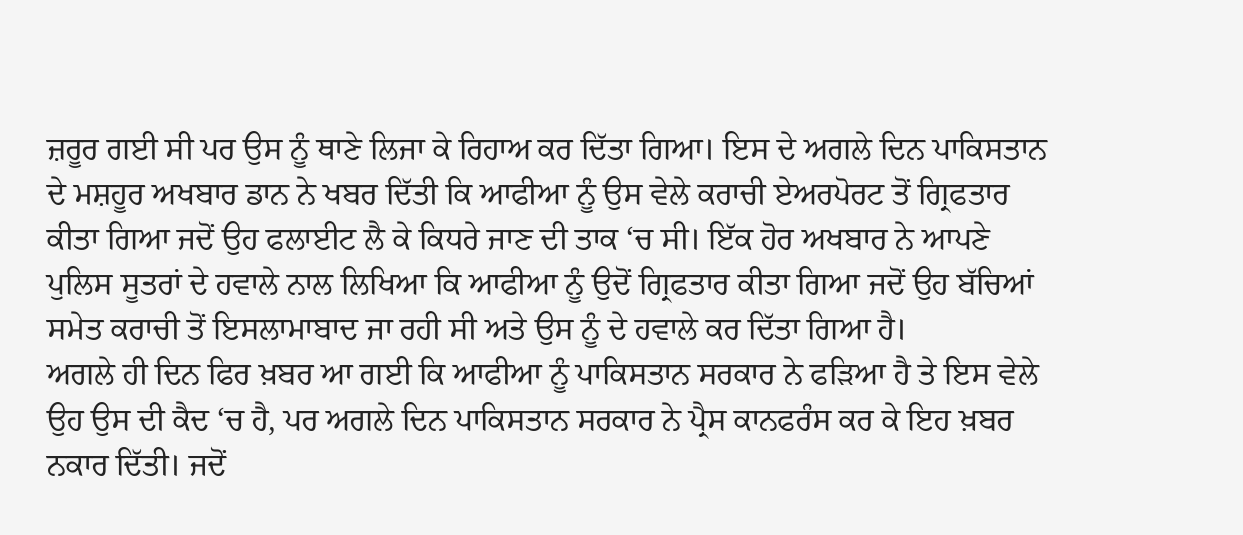ਜ਼ਰੂਰ ਗਈ ਸੀ ਪਰ ਉਸ ਨੂੰ ਥਾਣੇ ਲਿਜਾ ਕੇ ਰਿਹਾਅ ਕਰ ਦਿੱਤਾ ਗਿਆ। ਇਸ ਦੇ ਅਗਲੇ ਦਿਨ ਪਾਕਿਸਤਾਨ ਦੇ ਮਸ਼ਹੂਰ ਅਖਬਾਰ ਡਾਨ ਨੇ ਖਬਰ ਦਿੱਤੀ ਕਿ ਆਫੀਆ ਨੂੰ ਉਸ ਵੇਲੇ ਕਰਾਚੀ ਏਅਰਪੋਰਟ ਤੋਂ ਗ੍ਰਿਫਤਾਰ ਕੀਤਾ ਗਿਆ ਜਦੋਂ ਉਹ ਫਲਾਈਟ ਲੈ ਕੇ ਕਿਧਰੇ ਜਾਣ ਦੀ ਤਾਕ ‘ਚ ਸੀ। ਇੱਕ ਹੋਰ ਅਖਬਾਰ ਨੇ ਆਪਣੇ ਪੁਲਿਸ ਸੂਤਰਾਂ ਦੇ ਹਵਾਲੇ ਨਾਲ ਲਿਖਿਆ ਕਿ ਆਫੀਆ ਨੂੰ ਉਦੋਂ ਗ੍ਰਿਫਤਾਰ ਕੀਤਾ ਗਿਆ ਜਦੋਂ ਉਹ ਬੱਚਿਆਂ ਸਮੇਤ ਕਰਾਚੀ ਤੋਂ ਇਸਲਾਮਾਬਾਦ ਜਾ ਰਹੀ ਸੀ ਅਤੇ ਉਸ ਨੂੰ ਦੇ ਹਵਾਲੇ ਕਰ ਦਿੱਤਾ ਗਿਆ ਹੈ।
ਅਗਲੇ ਹੀ ਦਿਨ ਫਿਰ ਖ਼ਬਰ ਆ ਗਈ ਕਿ ਆਫੀਆ ਨੂੰ ਪਾਕਿਸਤਾਨ ਸਰਕਾਰ ਨੇ ਫੜਿਆ ਹੈ ਤੇ ਇਸ ਵੇਲੇ ਉਹ ਉਸ ਦੀ ਕੈਦ ‘ਚ ਹੈ, ਪਰ ਅਗਲੇ ਦਿਨ ਪਾਕਿਸਤਾਨ ਸਰਕਾਰ ਨੇ ਪ੍ਰੈਸ ਕਾਨਫਰੰਸ ਕਰ ਕੇ ਇਹ ਖ਼ਬਰ ਨਕਾਰ ਦਿੱਤੀ। ਜਦੋਂ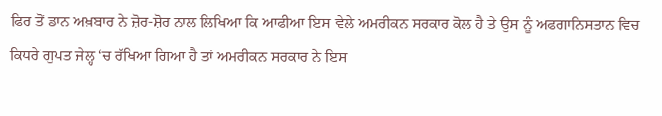ਫਿਰ ਤੋਂ ਡਾਨ ਅਖ਼ਬਾਰ ਨੇ ਜ਼ੋਰ-ਸ਼ੋਰ ਨਾਲ ਲਿਖਿਆ ਕਿ ਆਫੀਆ ਇਸ ਵੇਲੇ ਅਮਰੀਕਨ ਸਰਕਾਰ ਕੋਲ ਹੈ ਤੇ ਉਸ ਨੂੰ ਅਫਗਾਨਿਸਤਾਨ ਵਿਚ ਕਿਧਰੇ ਗੁਪਤ ਜੇਲ੍ਹ ‘ਚ ਰੱਖਿਆ ਗਿਆ ਹੈ ਤਾਂ ਅਮਰੀਕਨ ਸਰਕਾਰ ਨੇ ਇਸ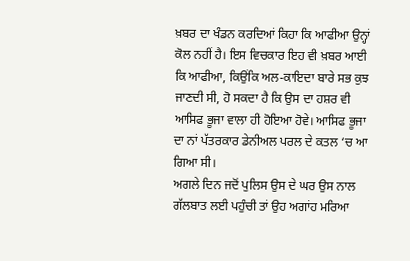ਖ਼ਬਰ ਦਾ ਖੰਡਨ ਕਰਦਿਆਂ ਕਿਹਾ ਕਿ ਆਫੀਆ ਉਨ੍ਹਾਂ ਕੋਲ ਨਹੀਂ ਹੈ। ਇਸ ਵਿਚਕਾਰ ਇਹ ਵੀ ਖ਼ਬਰ ਆਈ ਕਿ ਆਫੀਆ, ਕਿਉਂਕਿ ਅਲ-ਕਾਇਦਾ ਬਾਰੇ ਸਭ ਕੁਝ ਜਾਣਦੀ ਸੀ, ਹੋ ਸਕਦਾ ਹੈ ਕਿ ਉਸ ਦਾ ਹਸ਼ਰ ਵੀ ਆਸਿਫ ਭੂਜਾ ਵਾਲਾ ਹੀ ਹੋਇਆ ਹੋਵੇ। ਆਸਿਫ ਭੂਜਾ ਦਾ ਨਾਂ ਪੱਤਰਕਾਰ ਡੇਨੀਅਲ ਪਰਲ ਦੇ ਕਤਲ ‘ਚ ਆ ਗਿਆ ਸੀ।
ਅਗਲੇ ਦਿਨ ਜਦੋਂ ਪੁਲਿਸ ਉਸ ਦੇ ਘਰ ਉਸ ਨਾਲ ਗੱਲਬਾਤ ਲਈ ਪਹੁੰਚੀ ਤਾਂ ਉਹ ਅਗਾਂਹ ਮਰਿਆ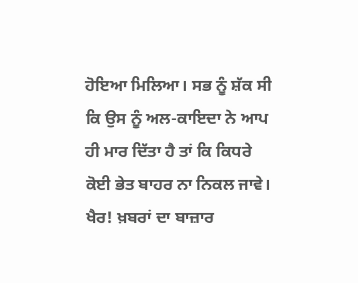ਹੋਇਆ ਮਿਲਿਆ। ਸਭ ਨੂੰ ਸ਼ੱਕ ਸੀ ਕਿ ਉਸ ਨੂੰ ਅਲ-ਕਾਇਦਾ ਨੇ ਆਪ ਹੀ ਮਾਰ ਦਿੱਤਾ ਹੈ ਤਾਂ ਕਿ ਕਿਧਰੇ ਕੋਈ ਭੇਤ ਬਾਹਰ ਨਾ ਨਿਕਲ ਜਾਵੇ। ਖੈਰ! ਖ਼ਬਰਾਂ ਦਾ ਬਾਜ਼ਾਰ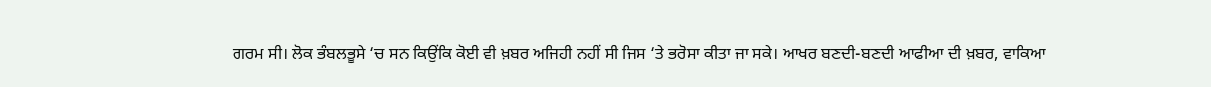ਗਰਮ ਸੀ। ਲੋਕ ਭੰਬਲਭੂਸੇ ‘ਚ ਸਨ ਕਿਉਂਕਿ ਕੋਈ ਵੀ ਖ਼ਬਰ ਅਜਿਹੀ ਨਹੀਂ ਸੀ ਜਿਸ ‘ਤੇ ਭਰੋਸਾ ਕੀਤਾ ਜਾ ਸਕੇ। ਆਖਰ ਬਣਦੀ-ਬਣਦੀ ਆਫੀਆ ਦੀ ਖ਼ਬਰ, ਵਾਕਿਆ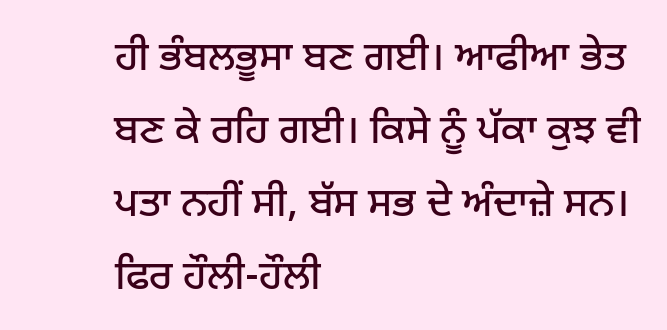ਹੀ ਭੰਬਲਭੂਸਾ ਬਣ ਗਈ। ਆਫੀਆ ਭੇਤ ਬਣ ਕੇ ਰਹਿ ਗਈ। ਕਿਸੇ ਨੂੰ ਪੱਕਾ ਕੁਝ ਵੀ ਪਤਾ ਨਹੀਂ ਸੀ, ਬੱਸ ਸਭ ਦੇ ਅੰਦਾਜ਼ੇ ਸਨ। ਫਿਰ ਹੌਲੀ-ਹੌਲੀ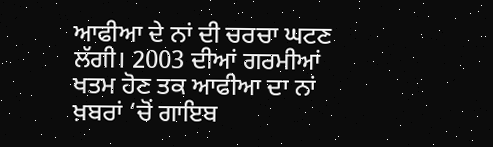ਆਫੀਆ ਦੇ ਨਾਂ ਦੀ ਚਰਚਾ ਘਟਣ ਲੱਗੀ। 2003 ਦੀਆਂ ਗਰਮੀਆਂ ਖਤਮ ਹੋਣ ਤਕ ਆਫੀਆ ਦਾ ਨਾਂ ਖ਼ਬਰਾਂ ‘ਚੋਂ ਗਾਇਬ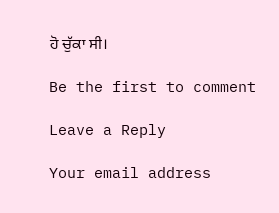ਹੋ ਚੁੱਕਾ ਸੀ।

Be the first to comment

Leave a Reply

Your email address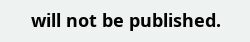will not be published.